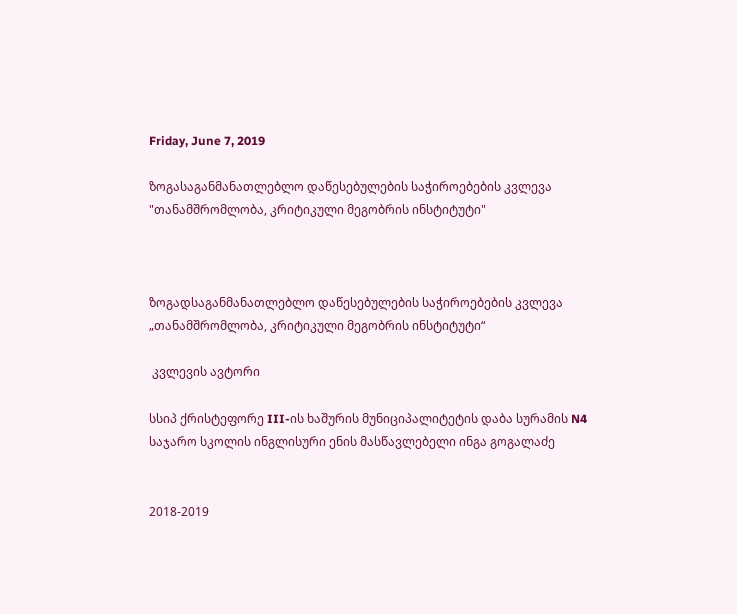Friday, June 7, 2019

ზოგასაგანმანათლებლო დაწესებულების საჭიროებების კვლევა "თანამშრომლობა, კრიტიკული მეგობრის ინსტიტუტი"



ზოგადსაგანმანათლებლო დაწესებულების საჭიროებების კვლევა
„თანამშრომლობა, კრიტიკული მეგობრის ინსტიტუტი“

 კვლევის ავტორი

სსიპ ქრისტეფორე III-ის ხაშურის მუნიციპალიტეტის დაბა სურამის N4 საჯარო სკოლის ინგლისური ენის მასწავლებელი ინგა გოგალაძე


2018-2019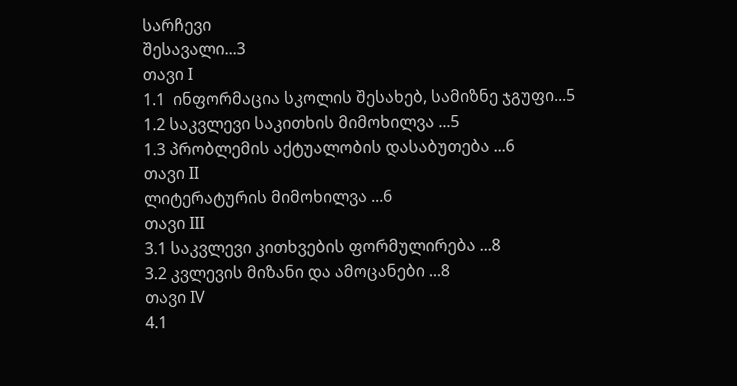სარჩევი
შესავალი...3
თავი I
1.1  ინფორმაცია სკოლის შესახებ, სამიზნე ჯგუფი...5
1.2 საკვლევი საკითხის მიმოხილვა ...5
1.3 პრობლემის აქტუალობის დასაბუთება ...6
თავი II
ლიტერატურის მიმოხილვა ...6
თავი III
3.1 საკვლევი კითხვების ფორმულირება ...8
3.2 კვლევის მიზანი და ამოცანები ...8
თავი IV
4.1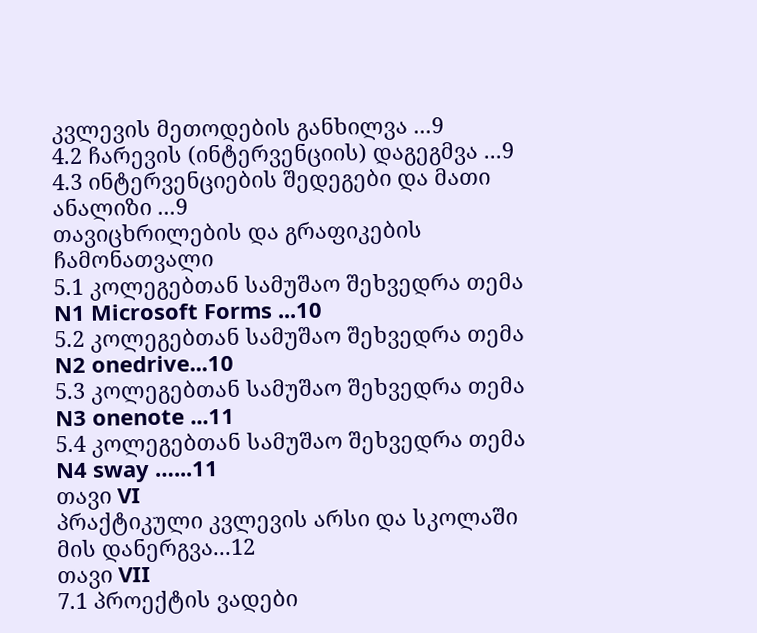კვლევის მეთოდების განხილვა ...9
4.2 ჩარევის (ინტერვენციის) დაგეგმვა ...9
4.3 ინტერვენციების შედეგები და მათი ანალიზი ...9
თავიცხრილების და გრაფიკების ჩამონათვალი
5.1 კოლეგებთან სამუშაო შეხვედრა თემა N1 Microsoft Forms ...10
5.2 კოლეგებთან სამუშაო შეხვედრა თემა N2 onedrive...10
5.3 კოლეგებთან სამუშაო შეხვედრა თემა N3 onenote ...11
5.4 კოლეგებთან სამუშაო შეხვედრა თემა N4 sway …...11
თავი VI
პრაქტიკული კვლევის არსი და სკოლაში მის დანერგვა...12
თავი VII
7.1 პროექტის ვადები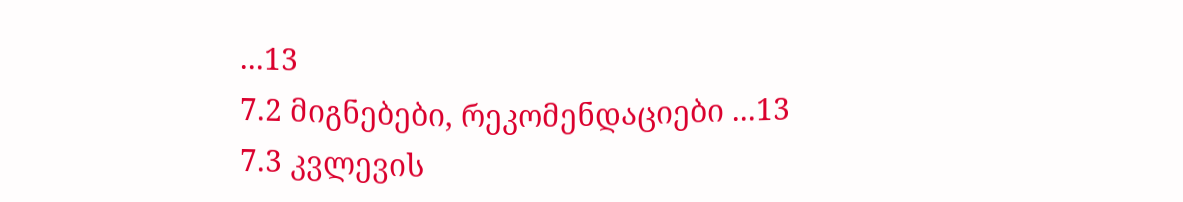...13
7.2 მიგნებები, რეკომენდაციები ...13
7.3 კვლევის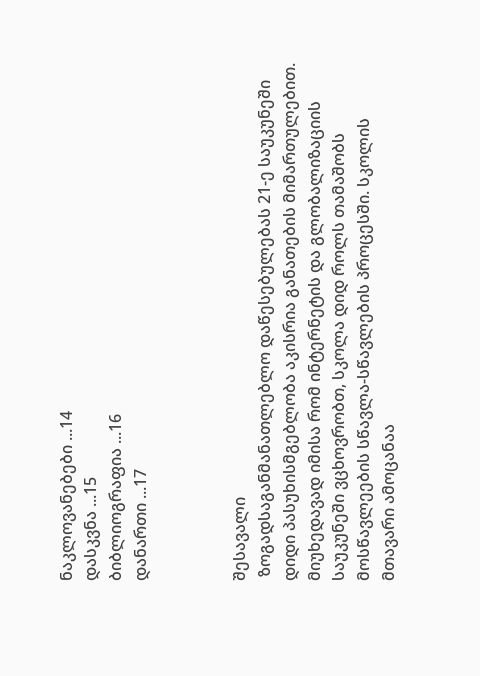ნაკლოვანებები ...14
დასკვნა ...15
ბიბლიოგრაფია ...16
დანართი ...17



შესავალი
 ზოგადსაგანმანათლებლო დაწესებულებას 21-ე საუკუნეში დიდი პასუხისმგებლობა აკისრია განათების მიმართულებით. მიუხედავად იმისა რომ ინტერნეტის და გლობალიზაციის საუკუნეში ვცხოვრობთ, სკოლა დიდ როლს თამაშობს მოსწავლეების სწავლა-სწავლების პროცესში. სკოლის მთავარი ამოცანაა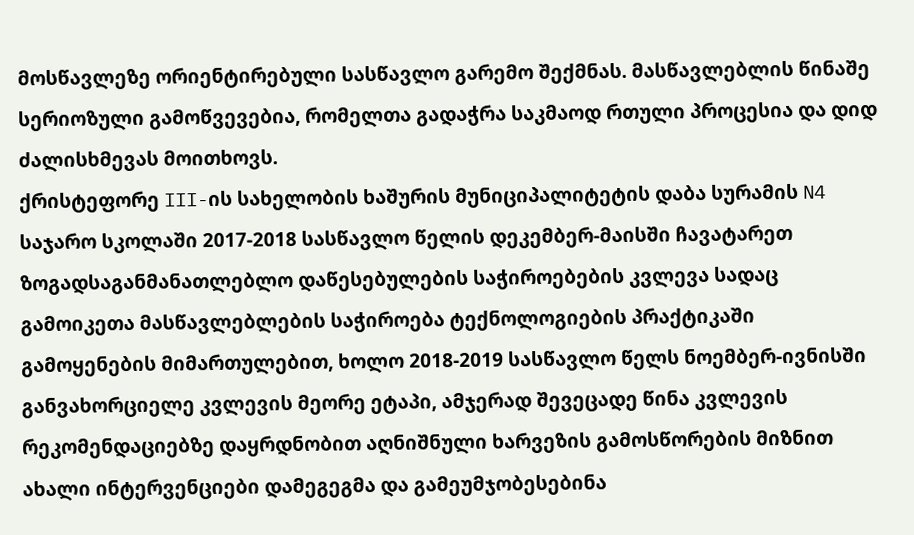მოსწავლეზე ორიენტირებული სასწავლო გარემო შექმნას. მასწავლებლის წინაშე სერიოზული გამოწვევებია, რომელთა გადაჭრა საკმაოდ რთული პროცესია და დიდ ძალისხმევას მოითხოვს.
ქრისტეფორე III-ის სახელობის ხაშურის მუნიციპალიტეტის დაბა სურამის N4 საჯარო სკოლაში 2017-2018 სასწავლო წელის დეკემბერ-მაისში ჩავატარეთ ზოგადსაგანმანათლებლო დაწესებულების საჭიროებების კვლევა სადაც გამოიკეთა მასწავლებლების საჭიროება ტექნოლოგიების პრაქტიკაში გამოყენების მიმართულებით, ხოლო 2018-2019 სასწავლო წელს ნოემბერ-ივნისში განვახორციელე კვლევის მეორე ეტაპი, ამჯერად შევეცადე წინა კვლევის რეკომენდაციებზე დაყრდნობით აღნიშნული ხარვეზის გამოსწორების მიზნით ახალი ინტერვენციები დამეგეგმა და გამეუმჯობესებინა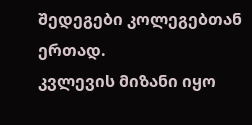შედეგები კოლეგებთან ერთად.
კვლევის მიზანი იყო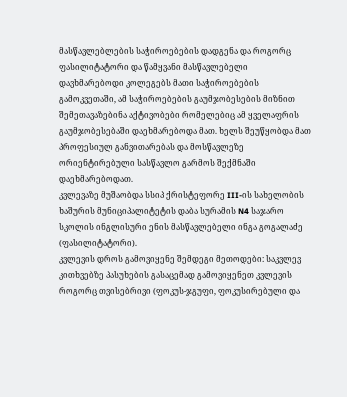მასწავლებლების საჭიროებების დადგენა და როგორც ფასილიტატორი და წამყვანი მასწავლებელი დავხმარებოდი კოლეგებს მათი საჭიროებების გამოკვეთაში, ამ საჭიროებების გაუმჯობესების მიზნით შემეთავაზებინა აქტივობები რომელებიც ამ ყველაფრის გაუმჯობესებაში დაეხმარებოდა მათ. ხელს შეუწყობდა მათ პროფესიულ განვითარებას და მოსწავლეზე ორიენტირებული სასწავლო გარმოს შექმნაში დაეხმარებოდათ.
კვლევაზე მუშაობდა სსიპ ქრისტეფორე III-ის სახელობის ხაშურის მუნიციპალიტეტის დაბა სურამის N4 საჯარო სკოლის ინგლისური ენის მასწავლებელი ინგა გოგალაძე (ფასილიტატორი).
კვლევის დროს გამოვიყენე შემდეგი მეთოდები: საკვლევ კითხვებზე პასუხების გასაცემად გამოვიყენეთ კვლევის როგორც თვისებრივი (ფოკუს-ჯგუფი, ფოკუსირებული და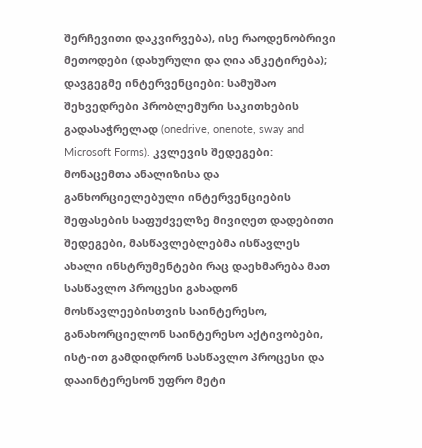შერჩევითი დაკვირვება), ისე რაოდენობრივი მეთოდები (დახურული და ღია ანკეტირება); დავგეგმე ინტერვენციები: სამუშაო შეხვედრები პრობლემური საკითხების გადასაჭრელად (onedrive, onenote, sway and Microsoft Forms). კვლევის შედეგები: მონაცემთა ანალიზისა და განხორციელებული ინტერვენციების შეფასების საფუძველზე მივიღეთ დადებითი შედეგები, მასწავლებლებმა ისწავლეს ახალი ინსტრუმენტები რაც დაეხმარება მათ სასწავლო პროცესი გახადონ მოსწავლეებისთვის საინტერესო, განახორციელონ საინტერესო აქტივობები, ისტ-ით გამდიდრონ სასწავლო პროცესი და დააინტერესონ უფრო მეტი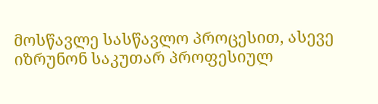მოსწავლე სასწავლო პროცესით, ასევე იზრუნონ საკუთარ პროფესიულ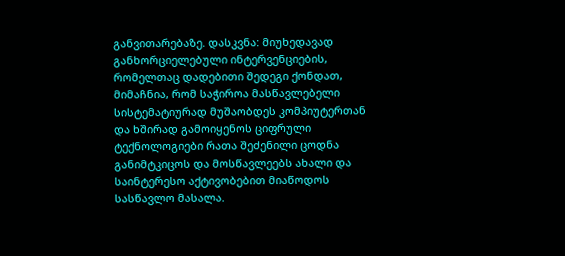განვითარებაზე. დასკვნა: მიუხედავად განხორციელებული ინტერვენციების, რომელთაც დადებითი შედეგი ქონდათ, მიმაჩნია, რომ საჭიროა მასწავლებელი სისტემატიურად მუშაობდეს კომპიუტერთან და ხშირად გამოიყენოს ციფრული ტექნოლოგიები რათა შეძენილი ცოდნა განიმტკიცოს და მოსწავლეებს ახალი და საინტერესო აქტივობებით მიაწოდოს სასწავლო მასალა.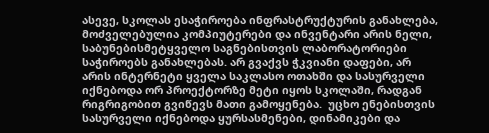ასევე, სკოლას ესაჭიროება ინფრასტრუქტურის განახლება, მოძველებულია კომპიუტერები და ინვენტარი არის ნელი, საბუნებისმეტყველო საგნებისთვის ლაბორატორიები საჭიროებს განახლებას. არ გვაქვს ჭკვიანი დაფები, არ არის ინტერნეტი ყველა საკლასო ოთახში და სასურველი იქნებოდა ორ პროექტორზე მეტი იყოს სკოლაში, რადგან რიგრიგობით გვიწევს მათი გამოყენება.  უცხო ენებისთვის სასურველი იქნებოდა ყურსასმენები, დინამიკები და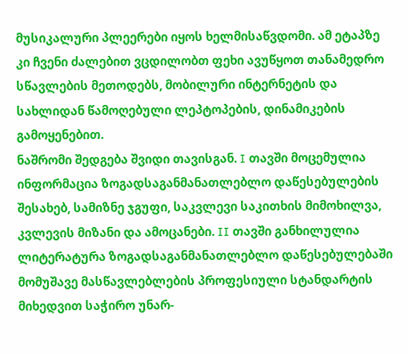მუსიკალური პლეერები იყოს ხელმისაწვდომი. ამ ეტაპზე კი ჩვენი ძალებით ვცდილობთ ფეხი ავუწყოთ თანამედრო სწავლების მეთოდებს, მობილური ინტერნეტის და სახლიდან წამოღებული ლეპტოპების, დინამიკების გამოყენებით.
ნაშრომი შედგება შვიდი თავისგან. I თავში მოცემულია ინფორმაცია ზოგადსაგანმანათლებლო დაწესებულების შესახებ, სამიზნე ჯგუფი, საკვლევი საკითხის მიმოხილვა, კვლევის მიზანი და ამოცანები. II თავში განხილულია ლიტერატურა ზოგადსაგანმანათლებლო დაწესებულებაში მომუშავე მასწავლებლების პროფესიული სტანდარტის მიხედვით საჭირო უნარ-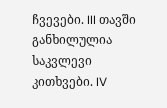ჩვევები. III თავში განხილულია საკვლევი კითხვები. IV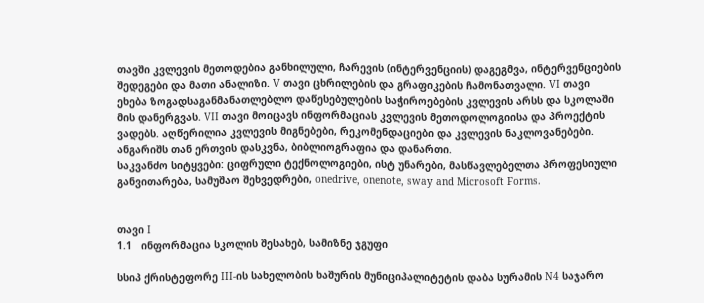თავში კვლევის მეთოდებია განხილული, ჩარევის (ინტერვენციის) დაგეგმვა, ინტერვენციების შედეგები და მათი ანალიზი. V თავი ცხრილების და გრაფიკების ჩამონათვალი. VI თავი ეხება ზოგადსაგანმანათლებლო დაწესებულების საჭიროებების კვლევის არსს და სკოლაში მის დანერგვას. VII თავი მოიცავს ინფორმაციას კვლევის მეთოდოლოგიისა და პროექტის ვადებს. აღწერილია კვლევის მიგნებები, რეკომენდაციები და კვლევის ნაკლოვანებები. ანგარიშს თან ერთვის დასკვნა, ბიბლიოგრაფია და დანართი.
საკვანძო სიტყვები: ციფრული ტექნოლოგიები, ისტ უნარები, მასწავლებელთა პროფესიული განვითარება, სამუშაო შეხვედრები, onedrive, onenote, sway and Microsoft Forms.


თავი I
1.1   ინფორმაცია სკოლის შესახებ, სამიზნე ჯგუფი

სსიპ ქრისტეფორე III-ის სახელობის ხაშურის მუნიციპალიტეტის დაბა სურამის N4 საჯარო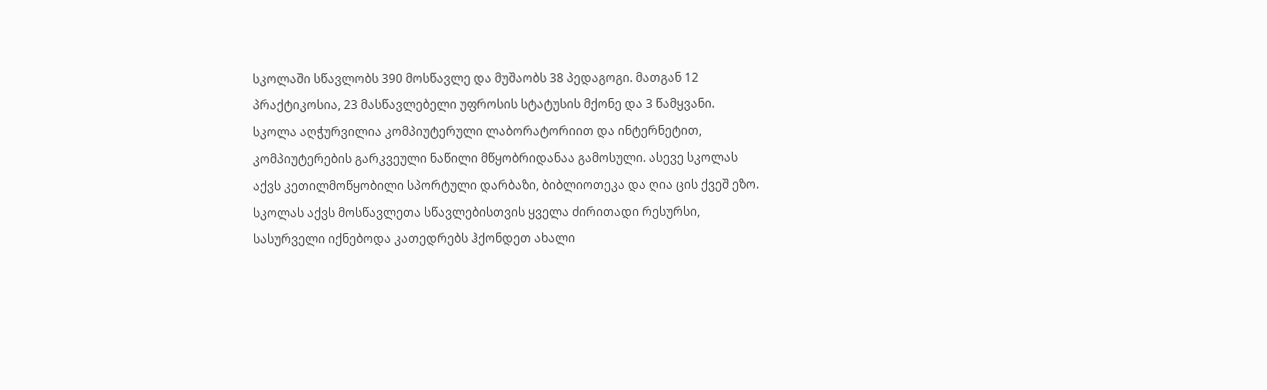სკოლაში სწავლობს 390 მოსწავლე და მუშაობს 38 პედაგოგი. მათგან 12 პრაქტიკოსია, 23 მასწავლებელი უფროსის სტატუსის მქონე და 3 წამყვანი. სკოლა აღჭურვილია კომპიუტერული ლაბორატორიით და ინტერნეტით, კომპიუტერების გარკვეული ნაწილი მწყობრიდანაა გამოსული. ასევე სკოლას აქვს კეთილმოწყობილი სპორტული დარბაზი, ბიბლიოთეკა და ღია ცის ქვეშ ეზო. სკოლას აქვს მოსწავლეთა სწავლებისთვის ყველა ძირითადი რესურსი, სასურველი იქნებოდა კათედრებს ჰქონდეთ ახალი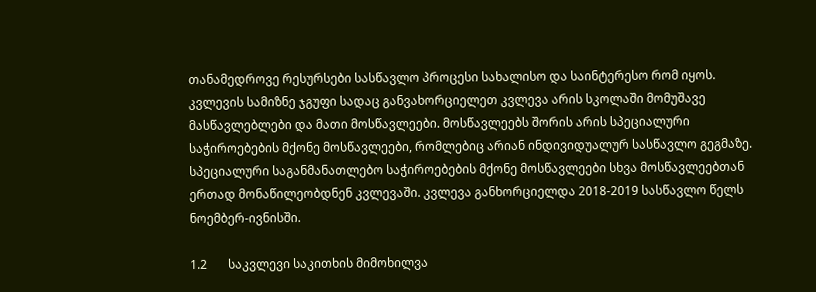თანამედროვე რესურსები სასწავლო პროცესი სახალისო და საინტერესო რომ იყოს. კვლევის სამიზნე ჯგუფი სადაც განვახორციელეთ კვლევა არის სკოლაში მომუშავე მასწავლებლები და მათი მოსწავლეები. მოსწავლეებს შორის არის სპეციალური საჭიროებების მქონე მოსწავლეები, რომლებიც არიან ინდივიდუალურ სასწავლო გეგმაზე. სპეციალური საგანმანათლებო საჭიროებების მქონე მოსწავლეები სხვა მოსწავლეებთან ერთად მონაწილეობდნენ კვლევაში. კვლევა განხორციელდა 2018-2019 სასწავლო წელს ნოემბერ-ივნისში.

1.2       საკვლევი საკითხის მიმოხილვა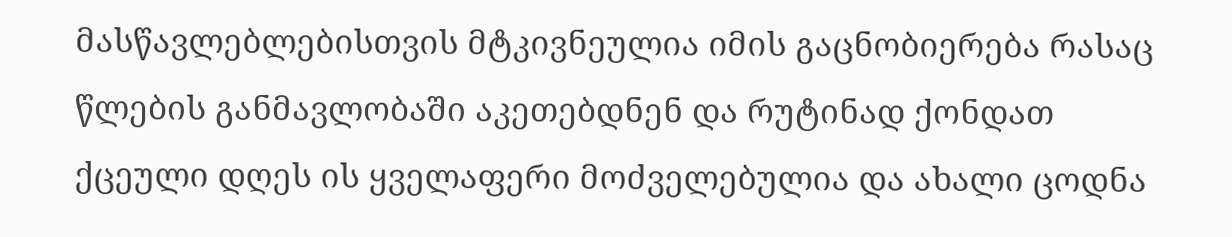მასწავლებლებისთვის მტკივნეულია იმის გაცნობიერება რასაც წლების განმავლობაში აკეთებდნენ და რუტინად ქონდათ ქცეული დღეს ის ყველაფერი მოძველებულია და ახალი ცოდნა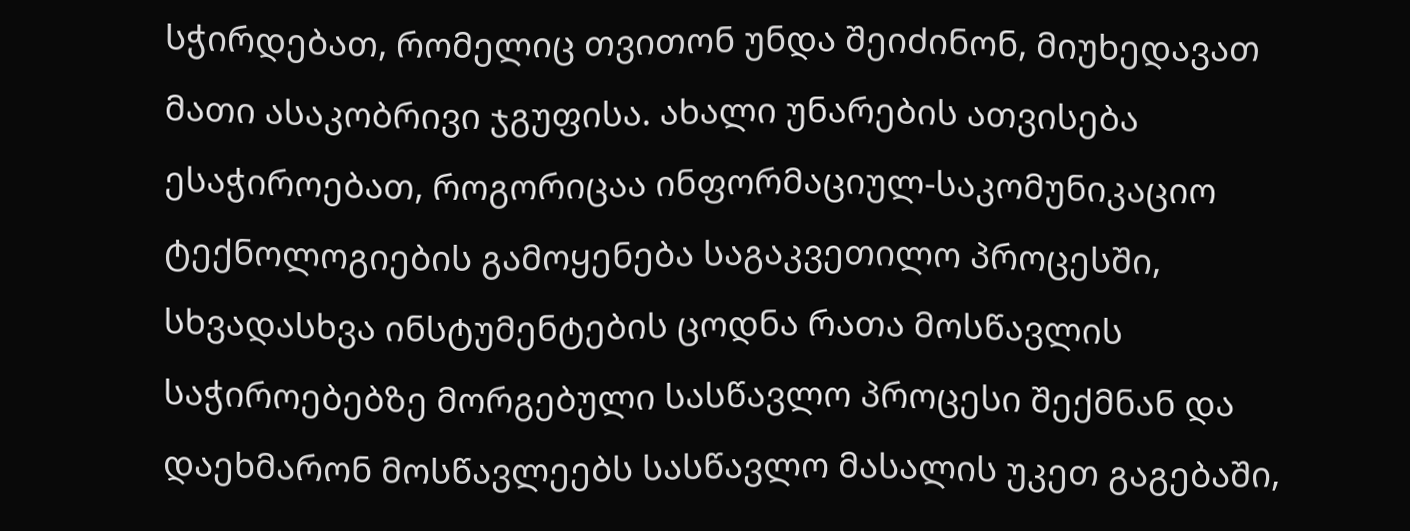სჭირდებათ, რომელიც თვითონ უნდა შეიძინონ, მიუხედავათ მათი ასაკობრივი ჯგუფისა. ახალი უნარების ათვისება ესაჭიროებათ, როგორიცაა ინფორმაციულ-საკომუნიკაციო ტექნოლოგიების გამოყენება საგაკვეთილო პროცესში, სხვადასხვა ინსტუმენტების ცოდნა რათა მოსწავლის საჭიროებებზე მორგებული სასწავლო პროცესი შექმნან და დაეხმარონ მოსწავლეებს სასწავლო მასალის უკეთ გაგებაში,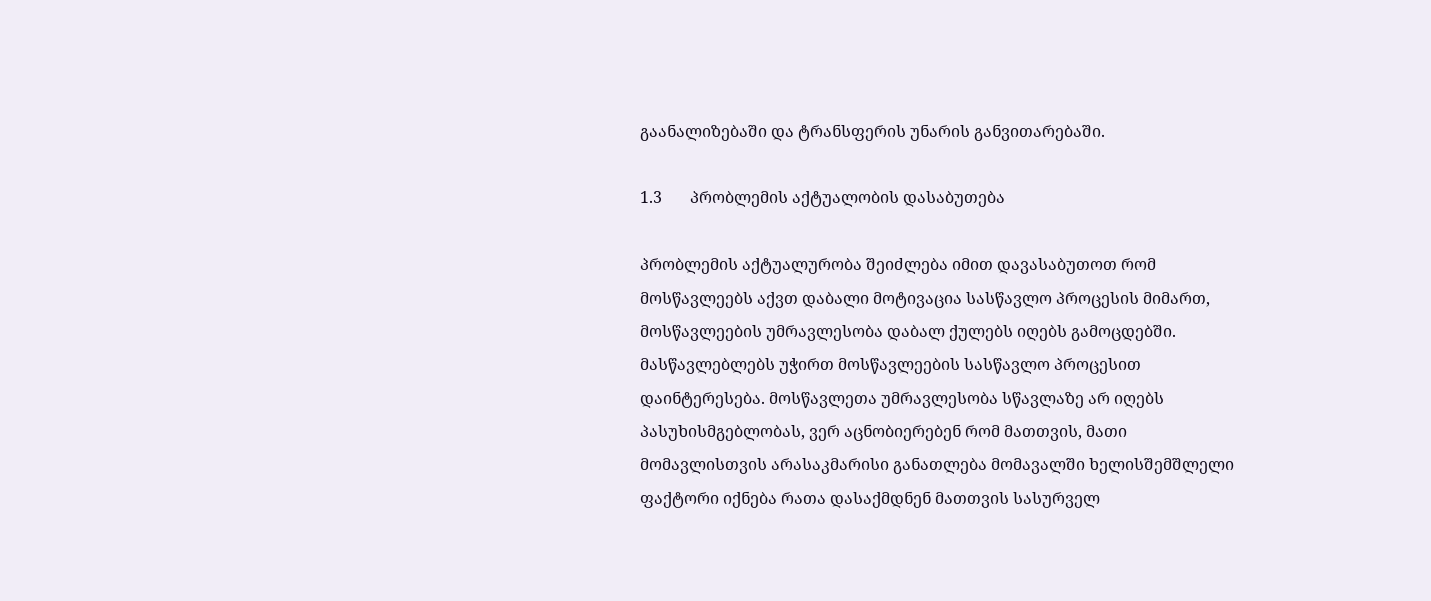გაანალიზებაში და ტრანსფერის უნარის განვითარებაში.

1.3       პრობლემის აქტუალობის დასაბუთება

პრობლემის აქტუალურობა შეიძლება იმით დავასაბუთოთ რომ მოსწავლეებს აქვთ დაბალი მოტივაცია სასწავლო პროცესის მიმართ, მოსწავლეების უმრავლესობა დაბალ ქულებს იღებს გამოცდებში. მასწავლებლებს უჭირთ მოსწავლეების სასწავლო პროცესით დაინტერესება. მოსწავლეთა უმრავლესობა სწავლაზე არ იღებს პასუხისმგებლობას, ვერ აცნობიერებენ რომ მათთვის, მათი მომავლისთვის არასაკმარისი განათლება მომავალში ხელისშემშლელი ფაქტორი იქნება რათა დასაქმდნენ მათთვის სასურველ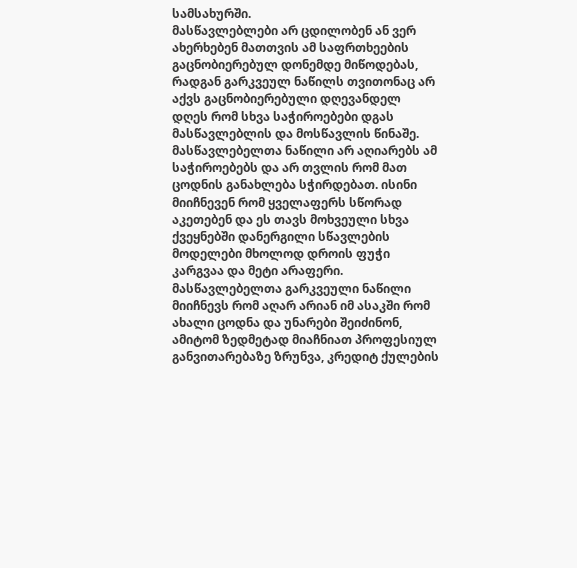სამსახურში.
მასწავლებლები არ ცდილობენ ან ვერ ახერხებენ მათთვის ამ საფრთხეების გაცნობიერებულ დონემდე მიწოდებას, რადგან გარკვეულ ნაწილს თვითონაც არ აქვს გაცნობიერებული დღევანდელ დღეს რომ სხვა საჭიროებები დგას მასწავლებლის და მოსწავლის წინაშე. მასწავლებელთა ნაწილი არ აღიარებს ამ საჭიროებებს და არ თვლის რომ მათ ცოდნის განახლება სჭირდებათ. ისინი მიიჩნევენ რომ ყველაფერს სწორად აკეთებენ და ეს თავს მოხვეული სხვა ქვეყნებში დანერგილი სწავლების მოდელები მხოლოდ დროის ფუჭი კარგვაა და მეტი არაფერი. მასწავლებელთა გარკვეული ნაწილი მიიჩნევს რომ აღარ არიან იმ ასაკში რომ ახალი ცოდნა და უნარები შეიძინონ, ამიტომ ზედმეტად მიაჩნიათ პროფესიულ განვითარებაზე ზრუნვა, კრედიტ ქულების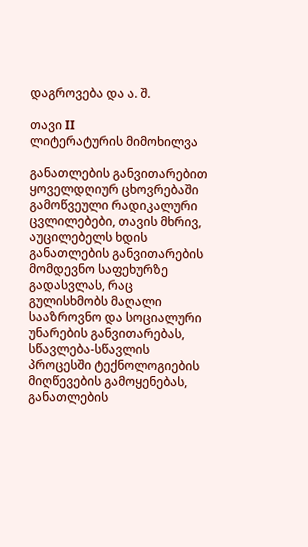დაგროვება და ა. შ.

თავი II
ლიტერატურის მიმოხილვა

განათლების განვითარებით ყოველდღიურ ცხოვრებაში გამოწვეული რადიკალური ცვლილებები, თავის მხრივ, აუცილებელს ხდის განათლების განვითარების მომდევნო საფეხურზე გადასვლას, რაც გულისხმობს მაღალი სააზროვნო და სოციალური უნარების განვითარებას, სწავლება-სწავლის პროცესში ტექნოლოგიების მიღწევების გამოყენებას, განათლების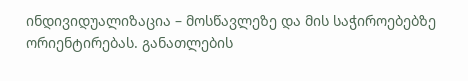ინდივიდუალიზაცია – მოსწავლეზე და მის საჭიროებებზე ორიენტირებას. განათლების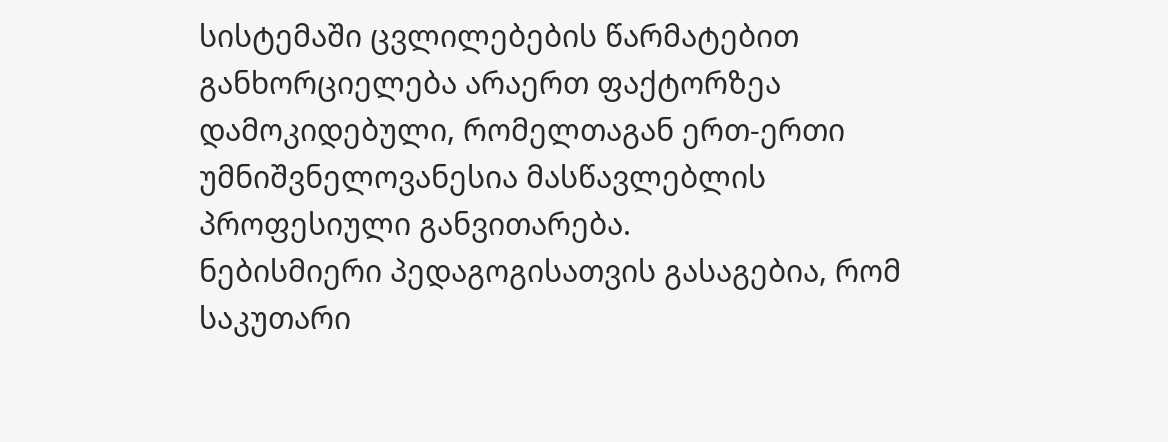სისტემაში ცვლილებების წარმატებით განხორციელება არაერთ ფაქტორზეა დამოკიდებული, რომელთაგან ერთ-ერთი უმნიშვნელოვანესია მასწავლებლის პროფესიული განვითარება.
ნებისმიერი პედაგოგისათვის გასაგებია, რომ საკუთარი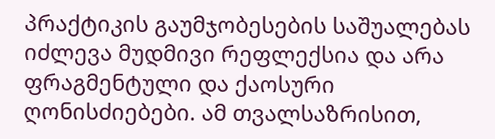პრაქტიკის გაუმჯობესების საშუალებას იძლევა მუდმივი რეფლექსია და არა ფრაგმენტული და ქაოსური ღონისძიებები. ამ თვალსაზრისით,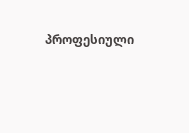პროფესიული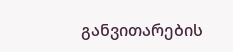განვითარების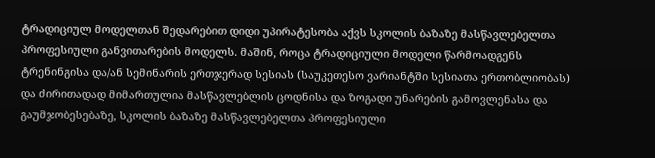ტრადიციულ მოდელთან შედარებით დიდი უპირატესობა აქვს სკოლის ბაზაზე მასწავლებელთა პროფესიული განვითარების მოდელს. მაშინ, როცა ტრადიციული მოდელი წარმოადგენს ტრენინგისა და/ან სემინარის ერთჯერად სესიას (საუკეთესო ვარიანტში სესიათა ერთობლიობას) და ძირითადად მიმართულია მასწავლებლის ცოდნისა და ზოგადი უნარების გამოვლენასა და გაუმჯობესებაზე, სკოლის ბაზაზე მასწავლებელთა პროფესიული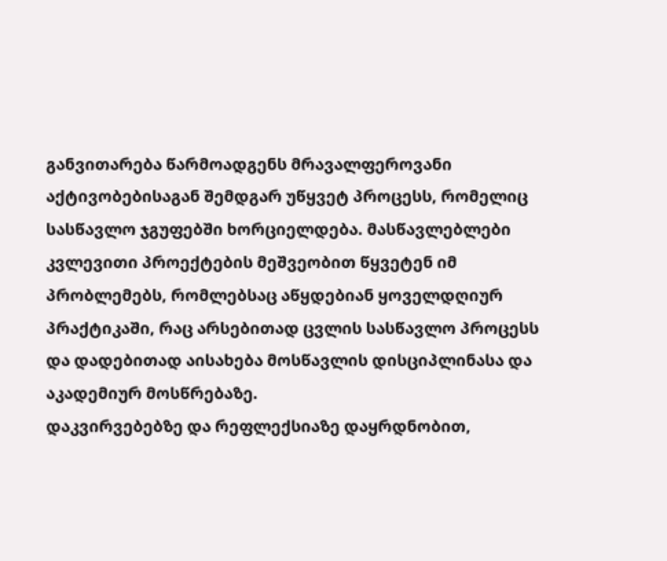განვითარება წარმოადგენს მრავალფეროვანი აქტივობებისაგან შემდგარ უწყვეტ პროცესს, რომელიც სასწავლო ჯგუფებში ხორციელდება. მასწავლებლები კვლევითი პროექტების მეშვეობით წყვეტენ იმ პრობლემებს, რომლებსაც აწყდებიან ყოველდღიურ პრაქტიკაში, რაც არსებითად ცვლის სასწავლო პროცესს და დადებითად აისახება მოსწავლის დისციპლინასა და აკადემიურ მოსწრებაზე.
დაკვირვებებზე და რეფლექსიაზე დაყრდნობით,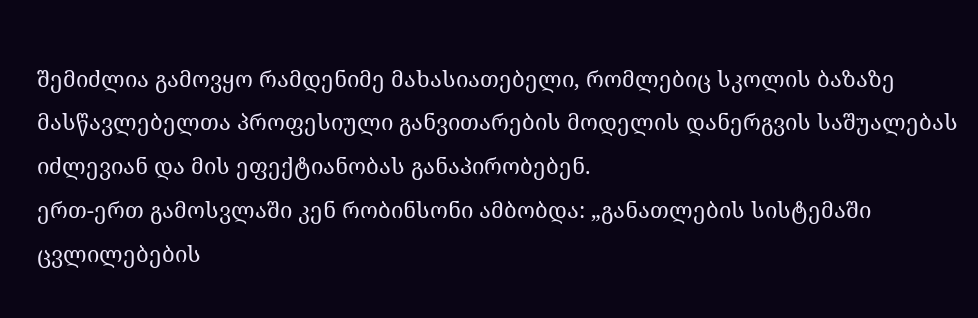შემიძლია გამოვყო რამდენიმე მახასიათებელი, რომლებიც სკოლის ბაზაზე მასწავლებელთა პროფესიული განვითარების მოდელის დანერგვის საშუალებას იძლევიან და მის ეფექტიანობას განაპირობებენ.
ერთ-ერთ გამოსვლაში კენ რობინსონი ამბობდა: „განათლების სისტემაში ცვლილებების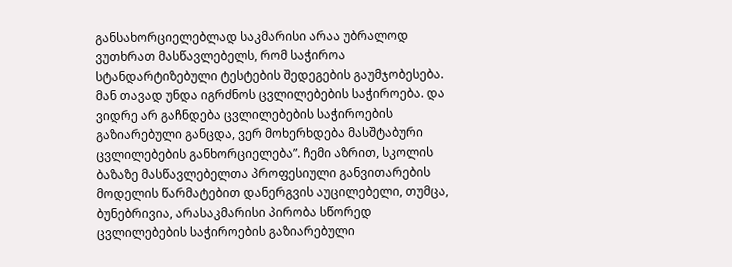განსახორციელებლად საკმარისი არაა უბრალოდ ვუთხრათ მასწავლებელს, რომ საჭიროა სტანდარტიზებული ტესტების შედეგების გაუმჯობესება. მან თავად უნდა იგრძნოს ცვლილებების საჭიროება. და ვიდრე არ გაჩნდება ცვლილებების საჭიროების გაზიარებული განცდა, ვერ მოხერხდება მასშტაბური ცვლილებების განხორციელება”. ჩემი აზრით, სკოლის ბაზაზე მასწავლებელთა პროფესიული განვითარების მოდელის წარმატებით დანერგვის აუცილებელი, თუმცა, ბუნებრივია, არასაკმარისი პირობა სწორედ ცვლილებების საჭიროების გაზიარებული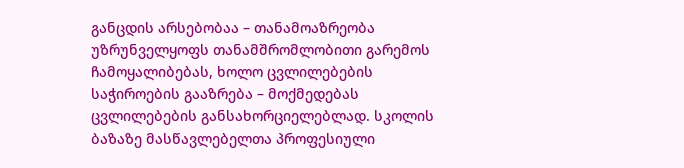განცდის არსებობაა – თანამოაზრეობა უზრუნველყოფს თანამშრომლობითი გარემოს ჩამოყალიბებას, ხოლო ცვლილებების საჭიროების გააზრება – მოქმედებას ცვლილებების განსახორციელებლად. სკოლის ბაზაზე მასწავლებელთა პროფესიული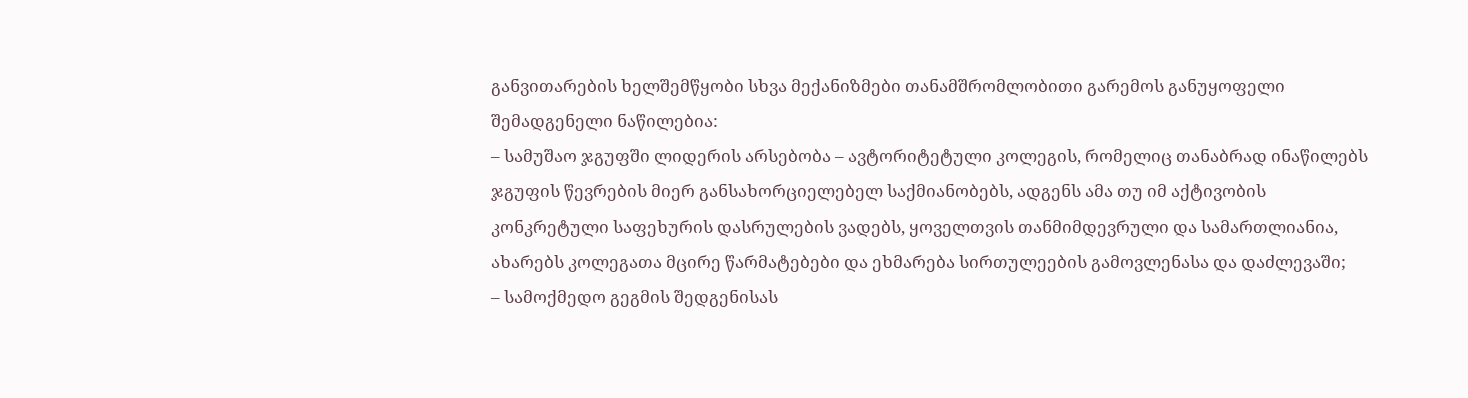განვითარების ხელშემწყობი სხვა მექანიზმები თანამშრომლობითი გარემოს განუყოფელი შემადგენელი ნაწილებია:
– სამუშაო ჯგუფში ლიდერის არსებობა – ავტორიტეტული კოლეგის, რომელიც თანაბრად ინაწილებს ჯგუფის წევრების მიერ განსახორციელებელ საქმიანობებს, ადგენს ამა თუ იმ აქტივობის კონკრეტული საფეხურის დასრულების ვადებს, ყოველთვის თანმიმდევრული და სამართლიანია, ახარებს კოლეგათა მცირე წარმატებები და ეხმარება სირთულეების გამოვლენასა და დაძლევაში;
– სამოქმედო გეგმის შედგენისას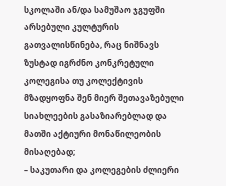სკოლაში ან/და სამუშაო ჯგუფში არსებული კულტურის გათვალისწინება, რაც ნიშნავს ზუსტად იგრძნო კონკრეტული კოლეგისა თუ კოლექტივის მზადყოფნა შენ მიერ შეთავაზებული სიახლეების გასაზიარებლად და მათში აქტიური მონაწილეობის მისაღებად;
– საკუთარი და კოლეგების ძლიერი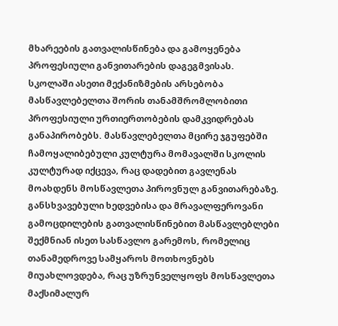მხარეების გათვალისწინება და გამოყენება პროფესიული განვითარების დაგეგმვისას.
სკოლაში ასეთი მექანიზმების არსებობა მასწავლებელთა შორის თანამშრომლობითი პროფესიული ურთიერთობების დამკვიდრებას განაპირობებს. მასწავლებელთა მცირე ჯგუფებში ჩამოყალიბებული კულტურა მომავალში სკოლის კულტურად იქცევა, რაც დადებით გავლენას მოახდენს მოსწავლეთა პიროვნულ განვითარებაზე. განსხვავებული ხედვებისა და მრავალფეროვანი გამოცდილების გათვალისწინებით მასწავლებლები შექმნიან ისეთ სასწავლო გარემოს, რომელიც თანამედროვე სამყაროს მოთხოვნებს მიუახლოვდება, რაც უზრუნველყოფს მოსწავლეთა მაქსიმალურ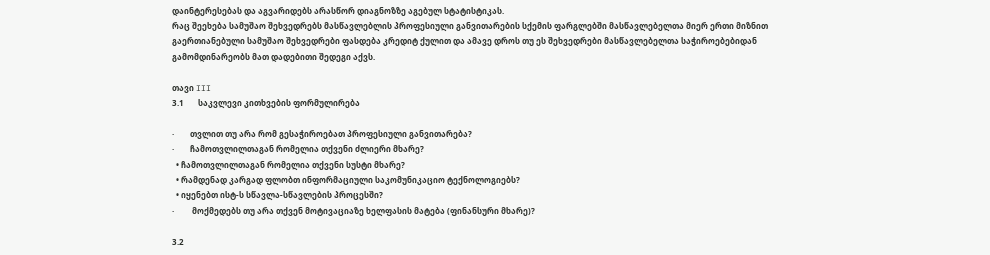დაინტერესებას და აგვარიდებს არასწორ დიაგნოზზე აგებულ სტატისტიკას.
რაც შეეხება სამუშაო შეხვედრებს მასწავლებლის პროფესიული განვითარების სქემის ფარგლებში მასწავლებელთა მიერ ერთი მიზნით გაერთიანებული სამუშაო შეხვედრები ფასდება კრედიტ ქულით და ამავე დროს თუ ეს შეხვედრები მასწავლებელთა საჭიროებებიდან გამომდინარეობს მათ დადებითი შედეგი აქვს.

თავი III
3.1       საკვლევი კითხვების ფორმულირება

·        თვლით თუ არა რომ გესაჭიროებათ პროფესიული განვითარება?
·        ჩამოთვლილთაგან რომელია თქვენი ძლიერი მხარე?
  • ჩამოთვლილთაგან რომელია თქვენი სუსტი მხარე?
  • რამდენად კარგად ფლობთ ინფორმაციული საკომუნიკაციო ტექნოლოგიებს?
  • იყენებთ ისტ-ს სწავლა-სწავლების პროცესში?
·         მოქმედებს თუ არა თქვენ მოტივაციაზე ხელფასის მატება (ფინანსური მხარე)?

3.2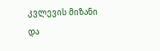კვლევის მიზანი და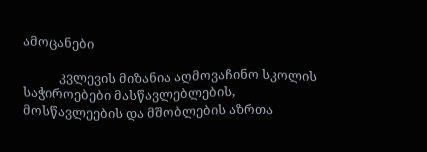ამოცანები

            კვლევის მიზანია აღმოვაჩინო სკოლის საჭიროებები მასწავლებლების, მოსწავლეების და მშობლების აზრთა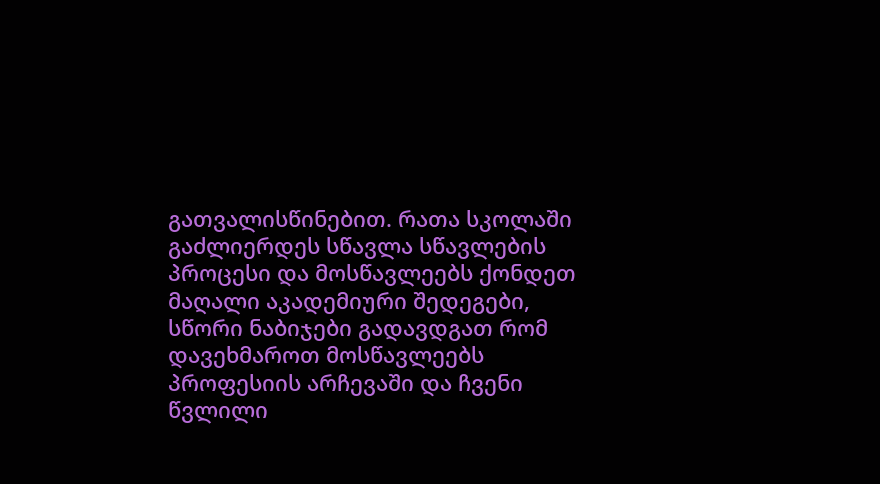გათვალისწინებით. რათა სკოლაში გაძლიერდეს სწავლა სწავლების პროცესი და მოსწავლეებს ქონდეთ მაღალი აკადემიური შედეგები, სწორი ნაბიჯები გადავდგათ რომ დავეხმაროთ მოსწავლეებს პროფესიის არჩევაში და ჩვენი წვლილი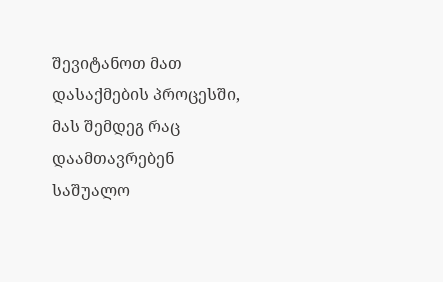შევიტანოთ მათ დასაქმების პროცესში, მას შემდეგ რაც დაამთავრებენ საშუალო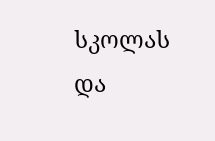სკოლას და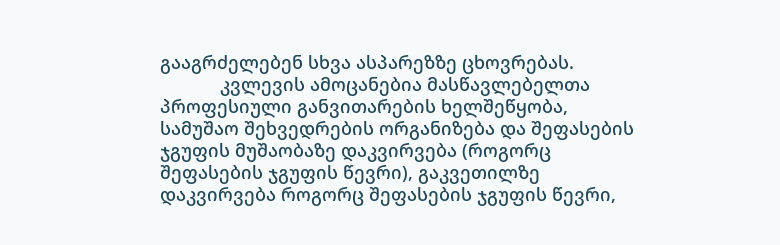გააგრძელებენ სხვა ასპარეზზე ცხოვრებას.
            კვლევის ამოცანებია მასწავლებელთა პროფესიული განვითარების ხელშეწყობა, სამუშაო შეხვედრების ორგანიზება და შეფასების ჯგუფის მუშაობაზე დაკვირვება (როგორც შეფასების ჯგუფის წევრი), გაკვეთილზე დაკვირვება როგორც შეფასების ჯგუფის წევრი,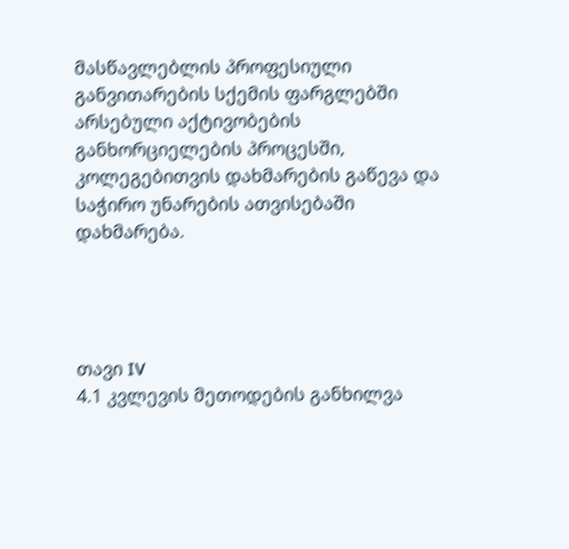მასწავლებლის პროფესიული განვითარების სქემის ფარგლებში არსებული აქტივობების განხორციელების პროცესში, კოლეგებითვის დახმარების გაწევა და საჭირო უნარების ათვისებაში დახმარება.




თავი IV
4.1 კვლევის მეთოდების განხილვა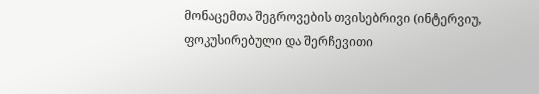მონაცემთა შეგროვების თვისებრივი (ინტერვიუ, ფოკუსირებული და შერჩევითი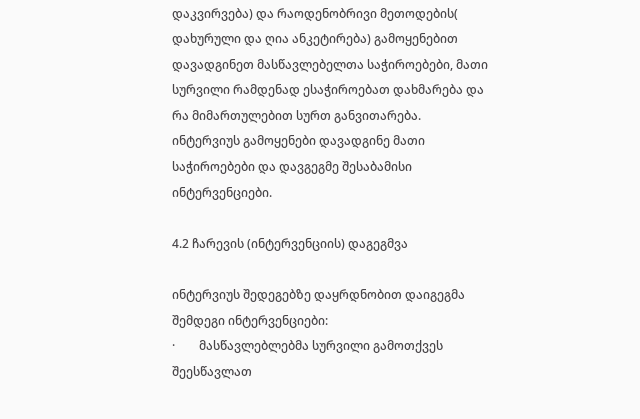დაკვირვება) და რაოდენობრივი მეთოდების( დახურული და ღია ანკეტირება) გამოყენებით დავადგინეთ მასწავლებელთა საჭიროებები, მათი სურვილი რამდენად ესაჭიროებათ დახმარება და რა მიმართულებით სურთ განვითარება.
ინტერვიუს გამოყენები დავადგინე მათი საჭიროებები და დავგეგმე შესაბამისი ინტერვენციები.

4.2 ჩარევის (ინტერვენციის) დაგეგმვა

ინტერვიუს შედეგებზე დაყრდნობით დაიგეგმა შემდეგი ინტერვენციები:
·        მასწავლებლებმა სურვილი გამოთქვეს შეესწავლათ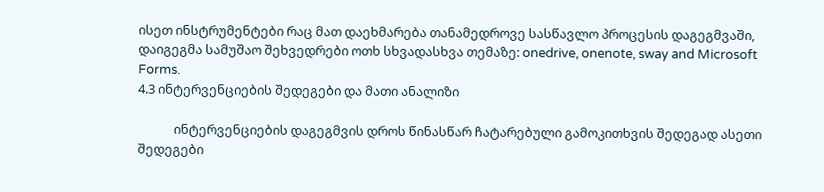ისეთ ინსტრუმენტები რაც მათ დაეხმარება თანამედროვე სასწავლო პროცესის დაგეგმვაში, დაიგეგმა სამუშაო შეხვედრები ოთხ სხვადასხვა თემაზე: onedrive, onenote, sway and Microsoft Forms.
4.3 ინტერვენციების შედეგები და მათი ანალიზი

            ინტერვენციების დაგეგმვის დროს წინასწარ ჩატარებული გამოკითხვის შედეგად ასეთი შედეგები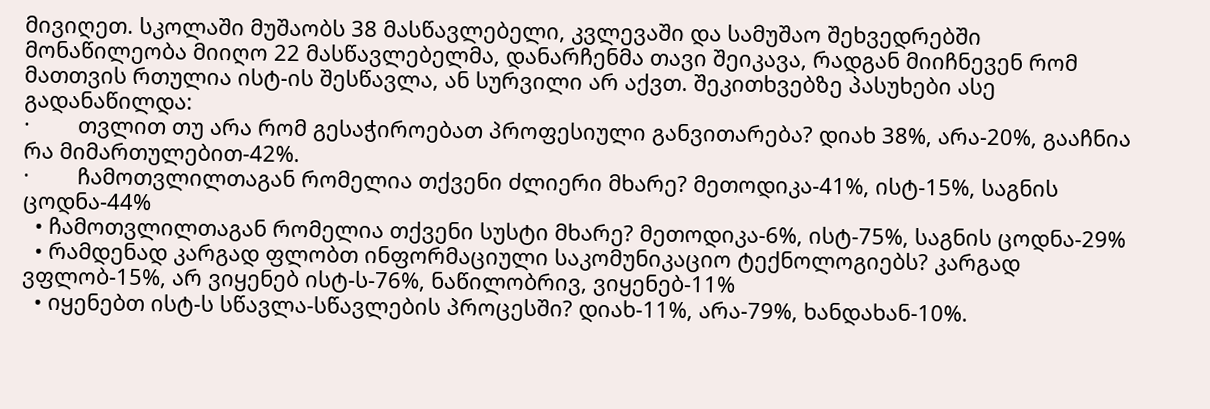მივიღეთ. სკოლაში მუშაობს 38 მასწავლებელი, კვლევაში და სამუშაო შეხვედრებში მონაწილეობა მიიღო 22 მასწავლებელმა, დანარჩენმა თავი შეიკავა, რადგან მიიჩნევენ რომ მათთვის რთულია ისტ-ის შესწავლა, ან სურვილი არ აქვთ. შეკითხვებზე პასუხები ასე გადანაწილდა:
·        თვლით თუ არა რომ გესაჭიროებათ პროფესიული განვითარება? დიახ 38%, არა-20%, გააჩნია რა მიმართულებით-42%.
·        ჩამოთვლილთაგან რომელია თქვენი ძლიერი მხარე? მეთოდიკა-41%, ისტ-15%, საგნის ცოდნა-44%
  • ჩამოთვლილთაგან რომელია თქვენი სუსტი მხარე? მეთოდიკა-6%, ისტ-75%, საგნის ცოდნა-29%
  • რამდენად კარგად ფლობთ ინფორმაციული საკომუნიკაციო ტექნოლოგიებს? კარგად ვფლობ-15%, არ ვიყენებ ისტ-ს-76%, ნაწილობრივ, ვიყენებ-11%
  • იყენებთ ისტ-ს სწავლა-სწავლების პროცესში? დიახ-11%, არა-79%, ხანდახან-10%.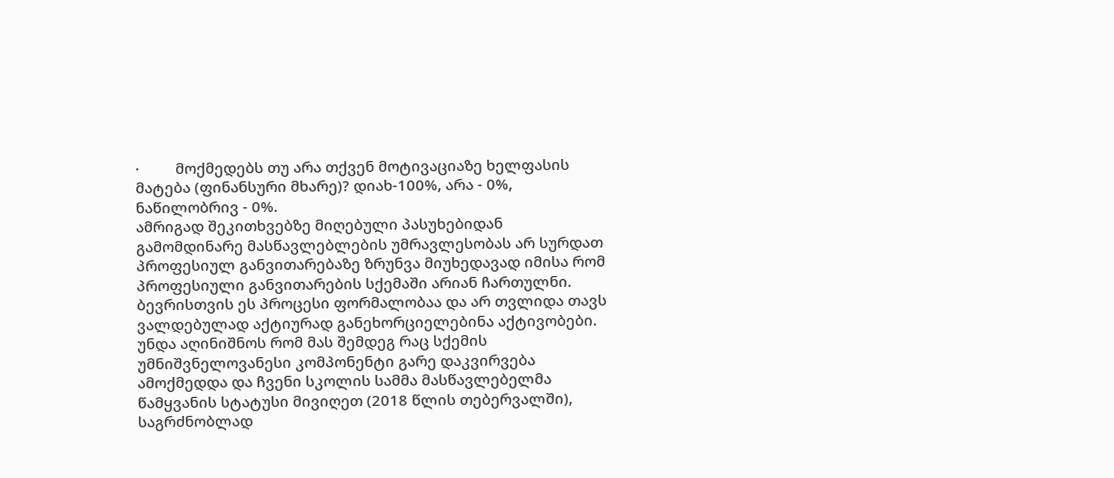·         მოქმედებს თუ არა თქვენ მოტივაციაზე ხელფასის მატება (ფინანსური მხარე)? დიახ-100%, არა - 0%, ნაწილობრივ - 0%.
ამრიგად შეკითხვებზე მიღებული პასუხებიდან გამომდინარე მასწავლებლების უმრავლესობას არ სურდათ პროფესიულ განვითარებაზე ზრუნვა მიუხედავად იმისა რომ პროფესიული განვითარების სქემაში არიან ჩართულნი. ბევრისთვის ეს პროცესი ფორმალობაა და არ თვლიდა თავს ვალდებულად აქტიურად განეხორციელებინა აქტივობები. უნდა აღინიშნოს რომ მას შემდეგ რაც სქემის უმნიშვნელოვანესი კომპონენტი გარე დაკვირვება ამოქმედდა და ჩვენი სკოლის სამმა მასწავლებელმა წამყვანის სტატუსი მივიღეთ (2018 წლის თებერვალში), საგრძნობლად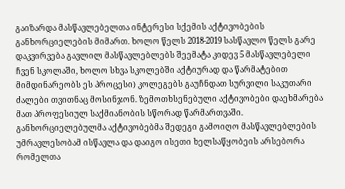გაიზარდა მასწავლებელთა ინტერესი სქემის აქტივობების განხორციელების მიმართ. ხოლო წელს 2018-2019 სასწავლო წელს გარე დაკვირვება გავლილ მასწავლებლებს შეემატა კიდევ 5 მასწავლებელი ჩვენ სკოლაში, ხოლო სხვა სკოლებში აქტიურად და წარმატებით მიმდინარეობს ეს პროცესი) კოლეგებს გაუჩნდათ სურვილი საკუთარი ძალები თვითნაც მოსინჯონ. ზემოთხსენებული აქტივობები დაეხმარება მათ პროფესიულ საქმიანობის სწორად წარმართვაში. განხორციელებულმა აქტივობებმა შედეგი გამოიღო მასწავლებლების უმრავლესობამ ისწავლა და დაიგო ისეთი ხელსაწყობეის არსებორა რომელთა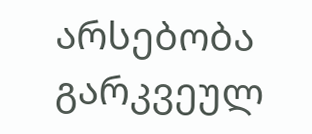არსებობა გარკვეულ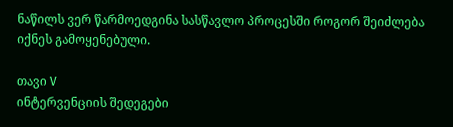ნაწილს ვერ წარმოედგინა სასწავლო პროცესში როგორ შეიძლება იქნეს გამოყენებული.

თავი V
ინტერვენციის შედეგები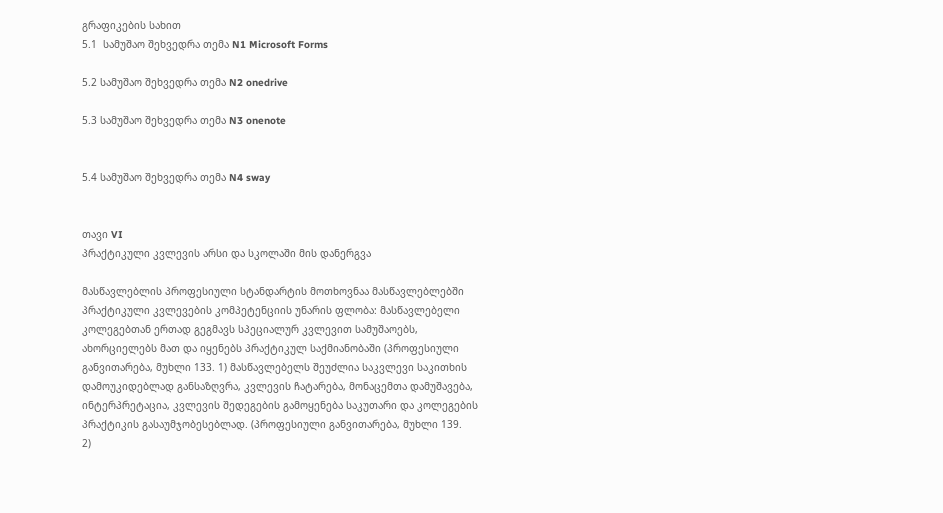გრაფიკების სახით
5.1  სამუშაო შეხვედრა თემა N1 Microsoft Forms

5.2 სამუშაო შეხვედრა თემა N2 onedrive

5.3 სამუშაო შეხვედრა თემა N3 onenote


5.4 სამუშაო შეხვედრა თემა N4 sway


თავი VI
პრაქტიკული კვლევის არსი და სკოლაში მის დანერგვა

მასწავლებლის პროფესიული სტანდარტის მოთხოვნაა მასწავლებლებში პრაქტიკული კვლევების კომპეტენციის უნარის ფლობა: მასწავლებელი კოლეგებთან ერთად გეგმავს სპეციალურ კვლევით სამუშაოებს, ახორციელებს მათ და იყენებს პრაქტიკულ საქმიანობაში (პროფესიული განვითარება, მუხლი 133. 1) მასწავლებელს შეუძლია საკვლევი საკითხის დამოუკიდებლად განსაზღვრა, კვლევის ჩატარება, მონაცემთა დამუშავება, ინტერპრეტაცია, კვლევის შედეგების გამოყენება საკუთარი და კოლეგების პრაქტიკის გასაუმჯობესებლად. (პროფესიული განვითარება, მუხლი 139.
2)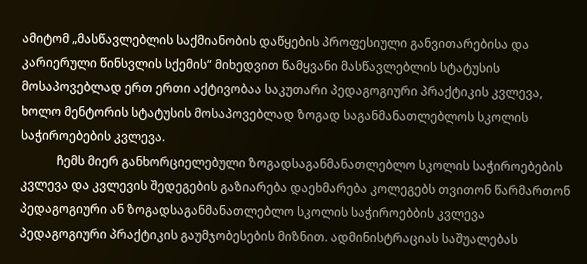ამიტომ „მასწავლებლის საქმიანობის დაწყების პროფესიული განვითარებისა და კარიერული წინსვლის სქემის“ მიხედვით წამყვანი მასწავლებლის სტატუსის მოსაპოვებლად ერთ ერთი აქტივობაა საკუთარი პედაგოგიური პრაქტიკის კვლევა, ხოლო მენტორის სტატუსის მოსაპოვებლად ზოგად საგანმანათლებლოს სკოლის საჭიროებების კვლევა.
            ჩემს მიერ განხორციელებული ზოგადსაგანმანათლებლო სკოლის საჭიროებების კვლევა და კვლევის შედეგების გაზიარება დაეხმარება კოლეგებს თვითონ წარმართონ პედაგოგიური ან ზოგადსაგანმანათლებლო სკოლის საჭიროებბის კვლევა პედაგოგიური პრაქტიკის გაუმჯობესების მიზნით. ადმინისტრაციას საშუალებას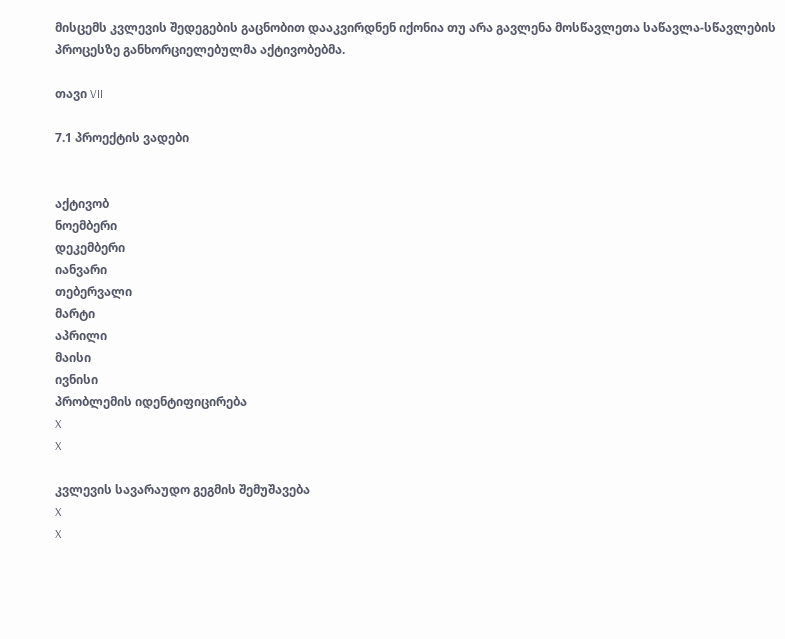მისცემს კვლევის შედეგების გაცნობით დააკვირდნენ იქონია თუ არა გავლენა მოსწავლეთა საწავლა-სწავლების პროცესზე განხორციელებულმა აქტივობებმა.

თავი VII

7.1 პროექტის ვადები


აქტივობ
ნოემბერი
დეკემბერი
იანვარი
თებერვალი
მარტი
აპრილი
მაისი
ივნისი
პრობლემის იდენტიფიცირება
X
X

კვლევის სავარაუდო გეგმის შემუშავება
X
X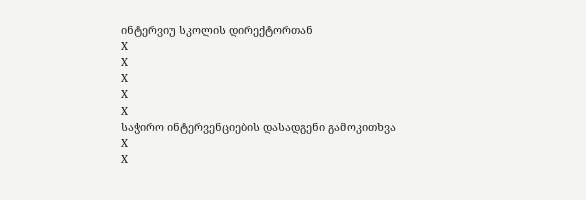ინტერვიუ სკოლის დირექტორთან
X
X
X
X
X
საჭირო ინტერვენციების დასადგენი გამოკითხვა
X
X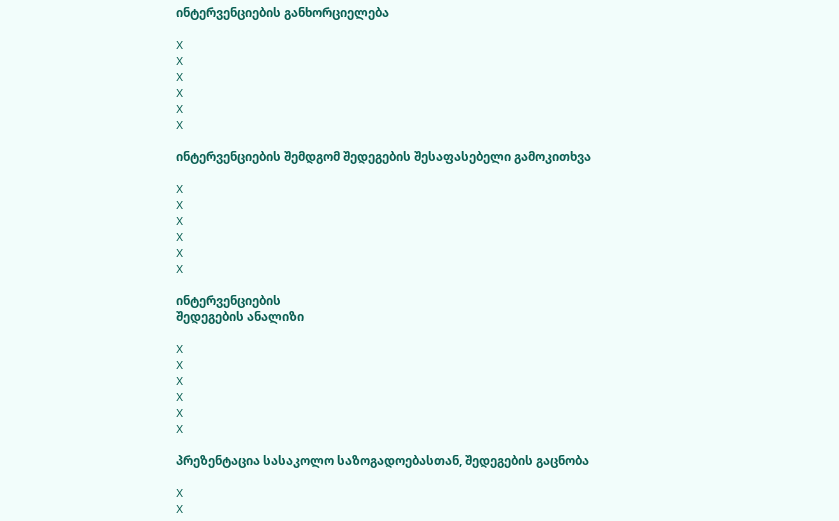ინტერვენციების განხორციელება

X
X
X
X
X
X

ინტერვენციების შემდგომ შედეგების შესაფასებელი გამოკითხვა

X
X
X
X
X
X

ინტერვენციების
შედეგების ანალიზი

X
X
X
X
X
X

პრეზენტაცია სასაკოლო საზოგადოებასთან, შედეგების გაცნობა

X
X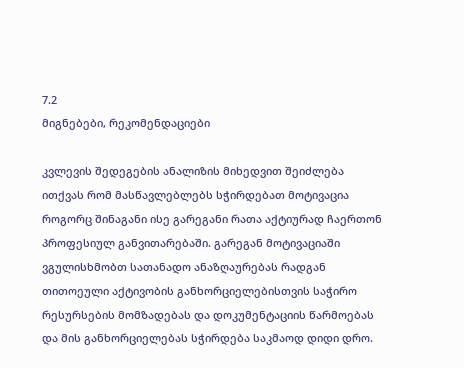7.2
მიგნებები, რეკომენდაციები

კვლევის შედეგების ანალიზის მიხედვით შეიძლება ითქვას რომ მასწავლებლებს სჭირდებათ მოტივაცია როგორც შინაგანი ისე გარეგანი რათა აქტიურად ჩაერთონ პროფესიულ განვითარებაში. გარეგან მოტივაციაში ვგულისხმობთ სათანადო ანაზღაურებას რადგან თითოეული აქტივობის განხორციელებისთვის საჭირო რესურსების მომზადებას და დოკუმენტაციის წარმოებას და მის განხორციელებას სჭირდება საკმაოდ დიდი დრო.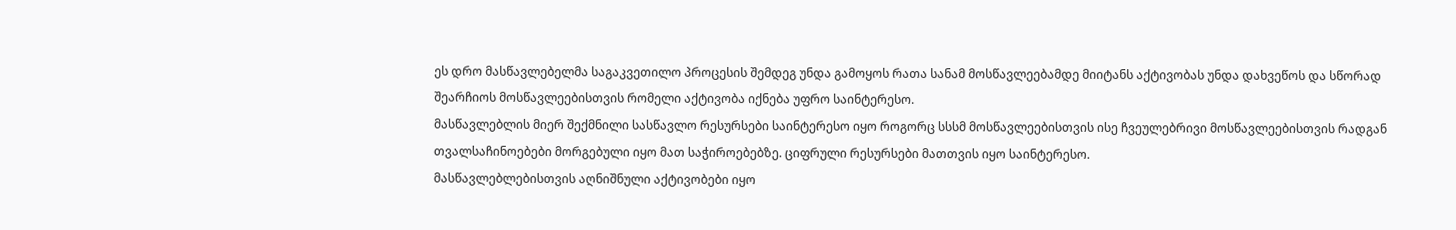ეს დრო მასწავლებელმა საგაკვეთილო პროცესის შემდეგ უნდა გამოყოს რათა სანამ მოსწავლეებამდე მიიტანს აქტივობას უნდა დახვეწოს და სწორად შეარჩიოს მოსწავლეებისთვის რომელი აქტივობა იქნება უფრო საინტერესო.
მასწავლებლის მიერ შექმნილი სასწავლო რესურსები საინტერესო იყო როგორც სსსმ მოსწავლეებისთვის ისე ჩვეულებრივი მოსწავლეებისთვის რადგან თვალსაჩინოებები მორგებული იყო მათ საჭიროებებზე. ციფრული რესურსები მათთვის იყო საინტერესო.
მასწავლებლებისთვის აღნიშნული აქტივობები იყო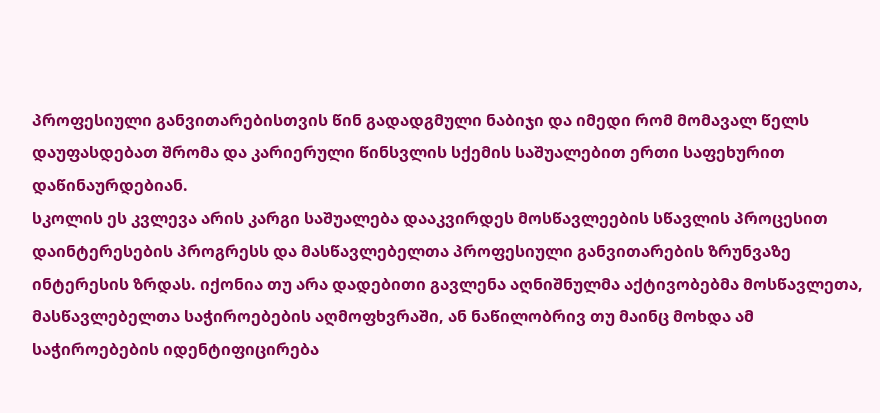პროფესიული განვითარებისთვის წინ გადადგმული ნაბიჯი და იმედი რომ მომავალ წელს დაუფასდებათ შრომა და კარიერული წინსვლის სქემის საშუალებით ერთი საფეხურით დაწინაურდებიან.
სკოლის ეს კვლევა არის კარგი საშუალება დააკვირდეს მოსწავლეების სწავლის პროცესით დაინტერესების პროგრესს და მასწავლებელთა პროფესიული განვითარების ზრუნვაზე ინტერესის ზრდას. იქონია თუ არა დადებითი გავლენა აღნიშნულმა აქტივობებმა მოსწავლეთა, მასწავლებელთა საჭიროებების აღმოფხვრაში, ან ნაწილობრივ თუ მაინც მოხდა ამ საჭიროებების იდენტიფიცირება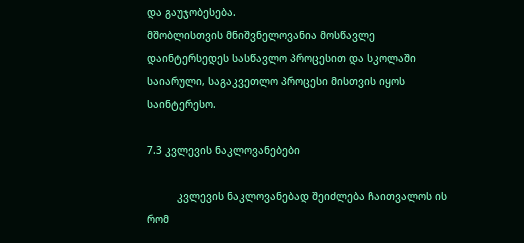და გაუჯობესება.
მშობლისთვის მნიშვნელოვანია მოსწავლე დაინტერსედეს სასწავლო პროცესით და სკოლაში საიარული, საგაკვეთლო პროცესი მისთვის იყოს საინტერესო.

7.3 კვლევის ნაკლოვანებები

          კვლევის ნაკლოვანებად შეიძლება ჩაითვალოს ის რომ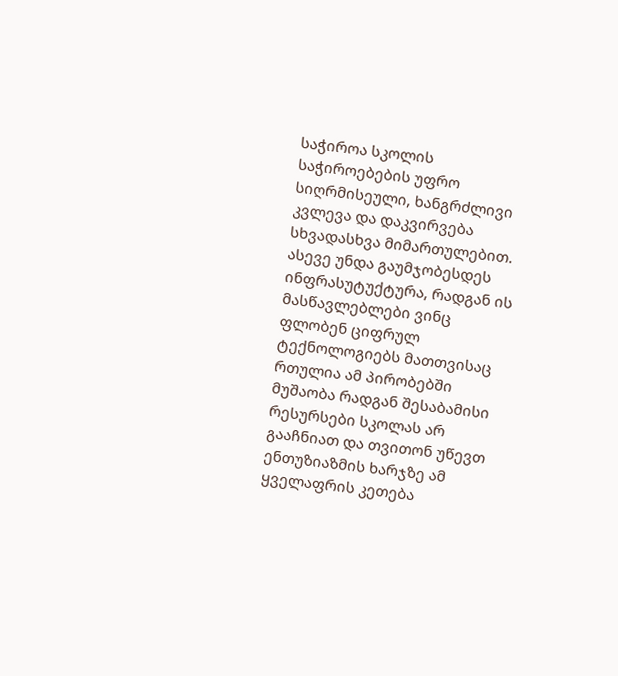საჭიროა სკოლის საჭიროებების უფრო სიღრმისეული, ხანგრძლივი კვლევა და დაკვირვება სხვადასხვა მიმართულებით. ასევე უნდა გაუმჯობესდეს ინფრასუტუქტურა, რადგან ის მასწავლებლები ვინც ფლობენ ციფრულ ტექნოლოგიებს მათთვისაც რთულია ამ პირობებში მუშაობა რადგან შესაბამისი რესურსები სკოლას არ გააჩნიათ და თვითონ უწევთ ენთუზიაზმის ხარჯზე ამ ყველაფრის კეთება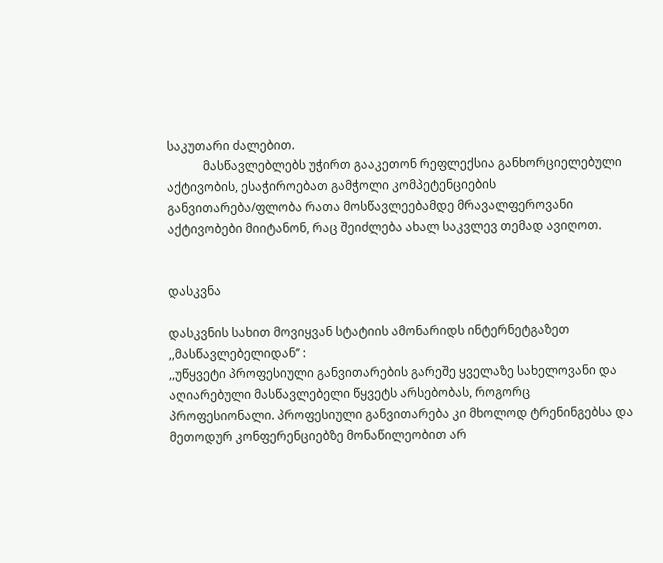საკუთარი ძალებით.
            მასწავლებლებს უჭირთ გააკეთონ რეფლექსია განხორციელებული აქტივობის, ესაჭიროებათ გამჭოლი კომპეტენციების განვითარება/ფლობა რათა მოსწავლეებამდე მრავალფეროვანი აქტივობები მიიტანონ, რაც შეიძლება ახალ საკვლევ თემად ავიღოთ.


დასკვნა

დასკვნის სახით მოვიყვან სტატიის ამონარიდს ინტერნეტგაზეთ ,,მასწავლებელიდან’’ :
,,უწყვეტი პროფესიული განვითარების გარეშე ყველაზე სახელოვანი და აღიარებული მასწავლებელი წყვეტს არსებობას, როგორც პროფესიონალი. პროფესიული განვითარება კი მხოლოდ ტრენინგებსა და მეთოდურ კონფერენციებზე მონაწილეობით არ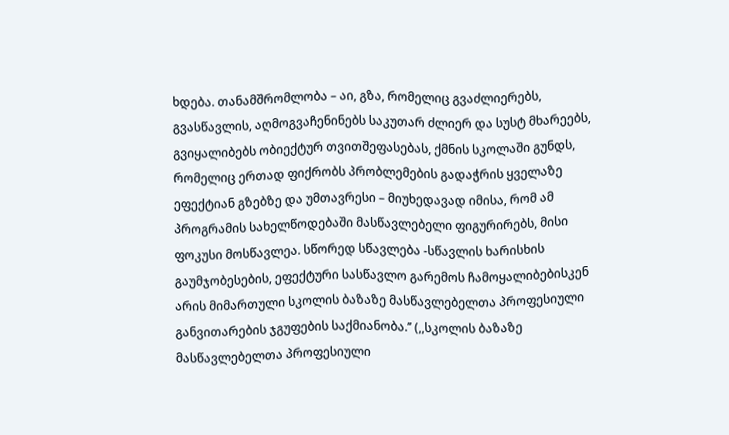ხდება. თანამშრომლობა – აი, გზა, რომელიც გვაძლიერებს, გვასწავლის, აღმოგვაჩენინებს საკუთარ ძლიერ და სუსტ მხარეებს, გვიყალიბებს ობიექტურ თვითშეფასებას, ქმნის სკოლაში გუნდს, რომელიც ერთად ფიქრობს პრობლემების გადაჭრის ყველაზე ეფექტიან გზებზე და უმთავრესი – მიუხედავად იმისა, რომ ამ პროგრამის სახელწოდებაში მასწავლებელი ფიგურირებს, მისი ფოკუსი მოსწავლეა. სწორედ სწავლება -სწავლის ხარისხის გაუმჯობესების, ეფექტური სასწავლო გარემოს ჩამოყალიბებისკენ არის მიმართული სკოლის ბაზაზე მასწავლებელთა პროფესიული განვითარების ჯგუფების საქმიანობა.’’ (,,სკოლის ბაზაზე მასწავლებელთა პროფესიული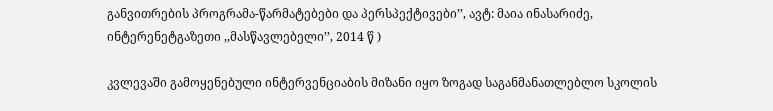განვითრების პროგრამა-წარმატებები და პერსპექტივები’’, ავტ: მაია ინასარიძე, ინტერენეტგაზეთი ,,მასწავლებელი’’, 2014 წ )

კვლევაში გამოყენებული ინტერვენციაბის მიზანი იყო ზოგად საგანმანათლებლო სკოლის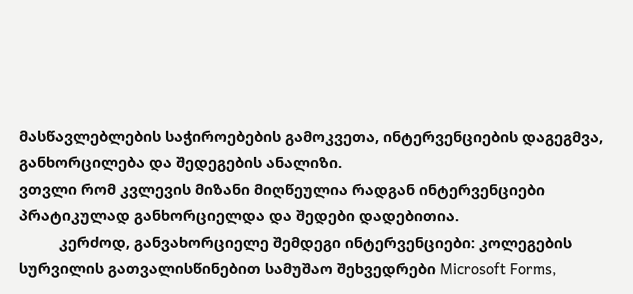მასწავლებლების საჭიროებების გამოკვეთა, ინტერვენციების დაგეგმვა, განხორცილება და შედეგების ანალიზი.
ვთვლი რომ კვლევის მიზანი მიღწეულია რადგან ინტერვენციები პრატიკულად განხორციელდა და შედები დადებითია.
          კერძოდ, განვახორციელე შემდეგი ინტერვენციები: კოლეგების სურვილის გათვალისწინებით სამუშაო შეხვედრები Microsoft Forms,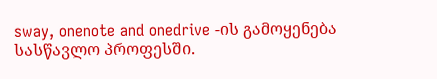sway, onenote and onedrive -ის გამოყენება სასწავლო პროფესში.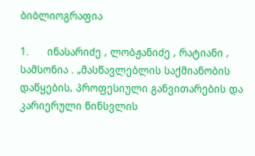ბიბლიოგრაფია

1.      ინასარიძე , ლობჟანიძე , რატიანი , სამსონია . „მასწავლებლის საქმიანობის დაწყების, პროფესიული განვითარების და კარიერული წინსვლის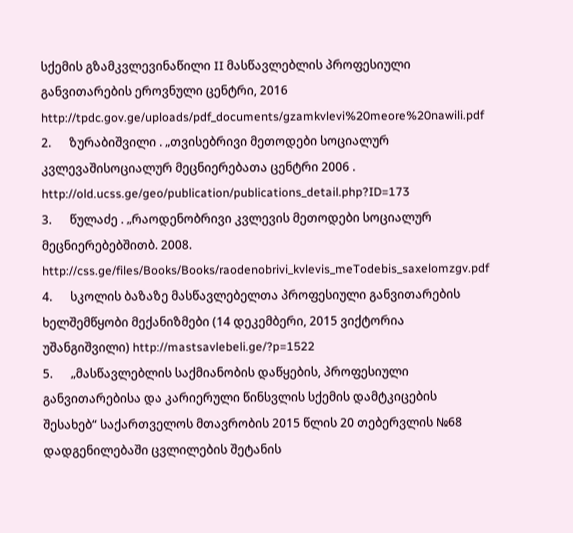სქემის გზამკვლევინაწილი II მასწავლებლის პროფესიული განვითარების ეროვნული ცენტრი, 2016 http://tpdc.gov.ge/uploads/pdf_documents/gzamkvlevi%20meore%20nawili.pdf
2.      ზურაბიშვილი . „თვისებრივი მეთოდები სოციალურ კვლევაშისოციალურ მეცნიერებათა ცენტრი 2006 .   http://old.ucss.ge/geo/publication/publications_detail.php?ID=173
3.      წულაძე . „რაოდენობრივი კვლევის მეთოდები სოციალურ მეცნიერებებშითბ. 2008. http://css.ge/files/Books/Books/raodenobrivi_kvlevis_meTodebis_saxelomzgv.pdf
4.      სკოლის ბაზაზე მასწავლებელთა პროფესიული განვითარების ხელშემწყობი მექანიზმები (14 დეკემბერი, 2015 ვიქტორია უშანგიშვილი) http://mastsavlebeli.ge/?p=1522
5.      „მასწავლებლის საქმიანობის დაწყების, პროფესიული განვითარებისა და კარიერული წინსვლის სქემის დამტკიცების შესახებ“ საქართველოს მთავრობის 2015 წლის 20 თებერვლის №68 დადგენილებაში ცვლილების შეტანის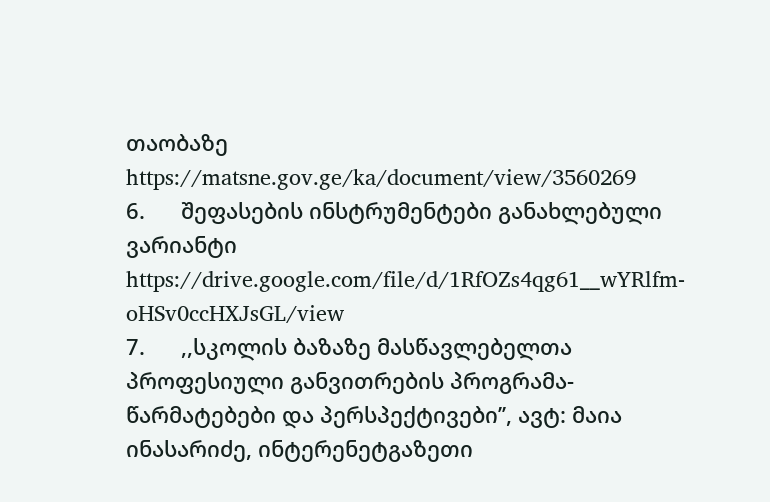თაობაზე https://matsne.gov.ge/ka/document/view/3560269
6.      შეფასების ინსტრუმენტები განახლებული ვარიანტი https://drive.google.com/file/d/1RfOZs4qg61__wYRlfm-oHSv0ccHXJsGL/view
7.      ,,სკოლის ბაზაზე მასწავლებელთა პროფესიული განვითრების პროგრამა-წარმატებები და პერსპექტივები’’, ავტ: მაია ინასარიძე, ინტერენეტგაზეთი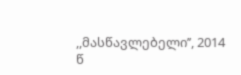,,მასწავლებელი’’, 2014 წ